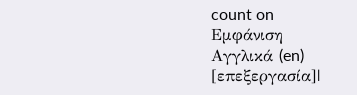count on
Εμφάνιση
Αγγλικά (en)
[επεξεργασία]|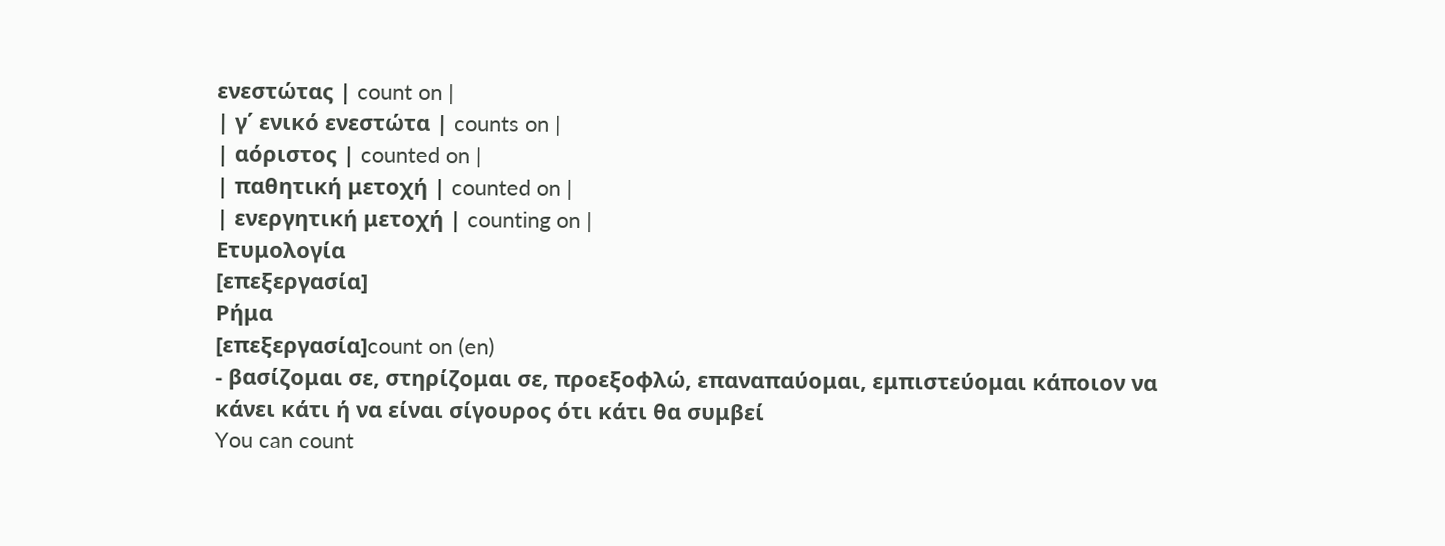ενεστώτας | count on |
| γ΄ ενικό ενεστώτα | counts on |
| αόριστος | counted on |
| παθητική μετοχή | counted on |
| ενεργητική μετοχή | counting on |
Ετυμολογία
[επεξεργασία]
Ρήμα
[επεξεργασία]count on (en)
- βασίζομαι σε, στηρίζομαι σε, προεξοφλώ, επαναπαύομαι, εμπιστεύομαι κάποιον να κάνει κάτι ή να είναι σίγουρος ότι κάτι θα συμβεί
You can count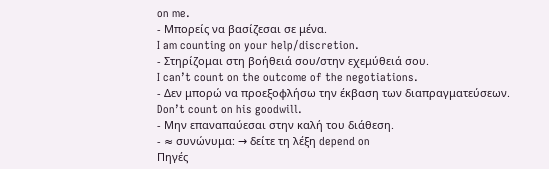on me.
- Μπορείς να βασίζεσαι σε μένα.
I am counting on your help/discretion.
- Στηρίζομαι στη βοήθειά σου/στην εχεμύθειά σου.
I can’t count on the outcome of the negotiations.
- Δεν μπορώ να προεξοφλήσω την έκβαση των διαπραγματεύσεων.
Don’t count on his goodwill.
- Μην επαναπαύεσαι στην καλή του διάθεση.
- ≈ συνώνυμα: → δείτε τη λέξη depend on
Πηγές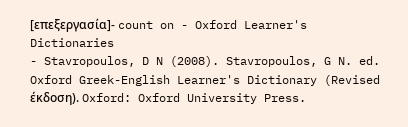[επεξεργασία]- count on - Oxford Learner's Dictionaries
- Stavropoulos, D N (2008). Stavropoulos, G N. ed. Oxford Greek-English Learner's Dictionary (Revised έκδοση). Oxford: Oxford University Press.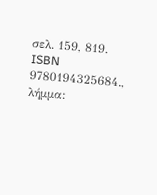σελ. 159, 819. ISBN 9780194325684., λήμμα: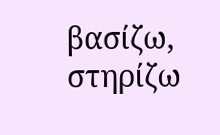βασίζω, στηρίζω